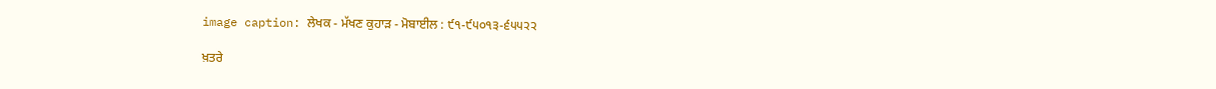image caption: ਲੇਖਕ - ਮੱਖਣ ਕੁਹਾੜ - ਮੋਬਾਈਲ : ੯੧-੯੫੦੧੩-੬੫੫੨੨

ਖ਼ਤਰੇ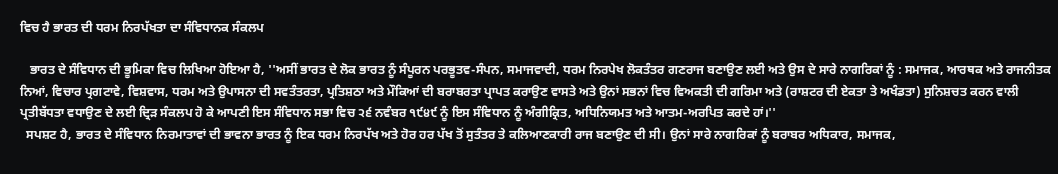ਵਿਚ ਹੈ ਭਾਰਤ ਦੀ ਧਰਮ ਨਿਰਪੱਖਤਾ ਦਾ ਸੰਵਿਧਾਨਕ ਸੰਕਲਪ

   ਭਾਰਤ ਦੇ ਸੰਵਿਧਾਨ ਦੀ ਭੂਮਿਕਾ ਵਿਚ ਲਿਖਿਆ ਹੋਇਆ ਹੈ, ''ਅਸੀਂ ਭਾਰਤ ਦੇ ਲੋਕ ਭਾਰਤ ਨੂੰ ਸੰਪੂਰਨ ਪਰਭੂਤਵ-ਸੰਪਨ, ਸਮਾਜਵਾਦੀ, ਧਰਮ ਨਿਰਪੇਖ ਲੋਕਤੰਤਰ ਗਣਰਾਜ ਬਣਾਉਣ ਲਈ ਅਤੇ ਉਸ ਦੇ ਸਾਰੇ ਨਾਗਰਿਕਾਂ ਨੂੰ : ਸਮਾਜਕ, ਆਰਥਕ ਅਤੇ ਰਾਜਨੀਤਕ ਨਿਆਂ, ਵਿਚਾਰ ਪ੍ਰਗਟਾਵੇ, ਵਿਸ਼ਵਾਸ, ਧਰਮ ਅਤੇ ਉਪਾਸਨਾ ਦੀ ਸਵਤੰਤਰਤਾ, ਪ੍ਰਤਿਸ਼ਠਾ ਅਤੇ ਮੌਕਿਆਂ ਦੀ ਬਰਾਬਰਤਾ ਪ੍ਰਾਪਤ ਕਰਾਉਣ ਵਾਸਤੇ ਅਤੇ ਉਨਾਂ ਸਭਨਾਂ ਵਿਚ ਵਿਅਕਤੀ ਦੀ ਗਰਿਮਾ ਅਤੇ (ਰਾਸ਼ਟਰ ਦੀ ਏਕਤਾ ਤੇ ਅਖੰਡਤਾ) ਸੁਨਿਸ਼ਚਤ ਕਰਨ ਵਾਲੀ ਪ੍ਰਤੀਬੱਧਤਾ ਵਧਾਉਣ ਦੇ ਲਈ ਦ੍ਰਿੜ ਸੰਕਲਪ ਹੋ ਕੇ ਆਪਣੀ ਇਸ ਸੰਵਿਧਾਨ ਸਭਾ ਵਿਚ ੨੬ ਨਵੰਬਰ ੧੯੪੯ ਨੂੰ ਇਸ ਸੰਵਿਧਾਨ ਨੂੰ ਅੰਗੀਕ੍ਰਿਤ, ਅਧਿਨਿਯਮਤ ਅਤੇ ਆਤਮ-ਅਰਪਿਤ ਕਰਦੇ ਹਾਂ।''
  ਸਪਸ਼ਟ ਹੈ, ਭਾਰਤ ਦੇ ਸੰਵਿਧਾਨ ਨਿਰਮਾਤਾਵਾਂ ਦੀ ਭਾਵਨਾ ਭਾਰਤ ਨੂੰ ਇਕ ਧਰਮ ਨਿਰਪੱਖ ਅਤੇ ਹੋਰ ਹਰ ਪੱਖ ਤੋਂ ਸੁਤੰਤਰ ਤੇ ਕਲਿਆਣਕਾਰੀ ਰਾਜ ਬਣਾਉਣ ਦੀ ਸੀ। ਉਨਾਂ ਸਾਰੇ ਨਾਗਰਿਕਾਂ ਨੂੰ ਬਰਾਬਰ ਅਧਿਕਾਰ, ਸਮਾਜਕ,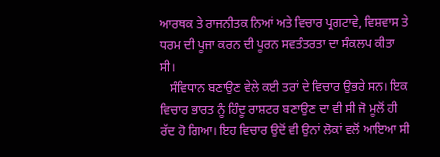ਆਰਥਕ ਤੇ ਰਾਜਨੀਤਕ ਨਿਆਂ ਅਤੇ ਵਿਚਾਰ ਪ੍ਰਗਟਾਵੇ, ਵਿਸ਼ਵਾਸ ਤੇ ਧਰਮ ਦੀ ਪੂਜਾ ਕਰਨ ਦੀ ਪੂਰਨ ਸਵਤੰਤਰਤਾ ਦਾ ਸੰਕਲਪ ਕੀਤਾ ਸੀ।
   ਸੰਵਿਧਾਨ ਬਣਾਉਣ ਵੇਲੇ ਕਈ ਤਰਾਂ ਦੇ ਵਿਚਾਰ ਉਭਰੇ ਸਨ। ਇਕ ਵਿਚਾਰ ਭਾਰਤ ਨੂੰ ਹਿੰਦੂ ਰਾਸ਼ਟਰ ਬਣਾਉਣ ਦਾ ਵੀ ਸੀ ਜੋ ਮੂਲੋਂ ਹੀ ਰੱਦ ਹੋ ਗਿਆ। ਇਹ ਵਿਚਾਰ ਉਦੋਂ ਵੀ ਉਨਾਂ ਲੋਕਾਂ ਵਲੋਂ ਆਇਆ ਸੀ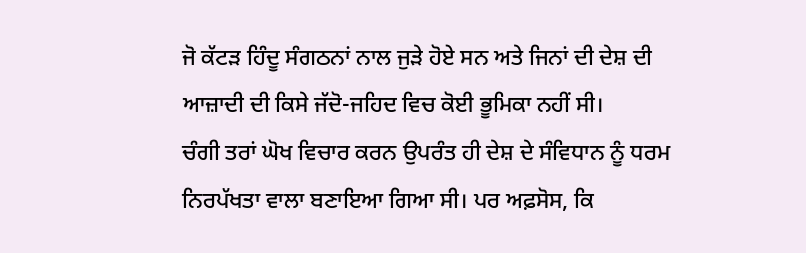ਜੋ ਕੱਟੜ ਹਿੰਦੂ ਸੰਗਠਨਾਂ ਨਾਲ ਜੁੜੇ ਹੋਏ ਸਨ ਅਤੇ ਜਿਨਾਂ ਦੀ ਦੇਸ਼ ਦੀ ਆਜ਼ਾਦੀ ਦੀ ਕਿਸੇ ਜੱਦੋ-ਜਹਿਦ ਵਿਚ ਕੋਈ ਭੂਮਿਕਾ ਨਹੀਂ ਸੀ।
ਚੰਗੀ ਤਰਾਂ ਘੋਖ ਵਿਚਾਰ ਕਰਨ ਉਪਰੰਤ ਹੀ ਦੇਸ਼ ਦੇ ਸੰਵਿਧਾਨ ਨੂੰ ਧਰਮ ਨਿਰਪੱਖਤਾ ਵਾਲਾ ਬਣਾਇਆ ਗਿਆ ਸੀ। ਪਰ ਅਫ਼ਸੋਸ, ਕਿ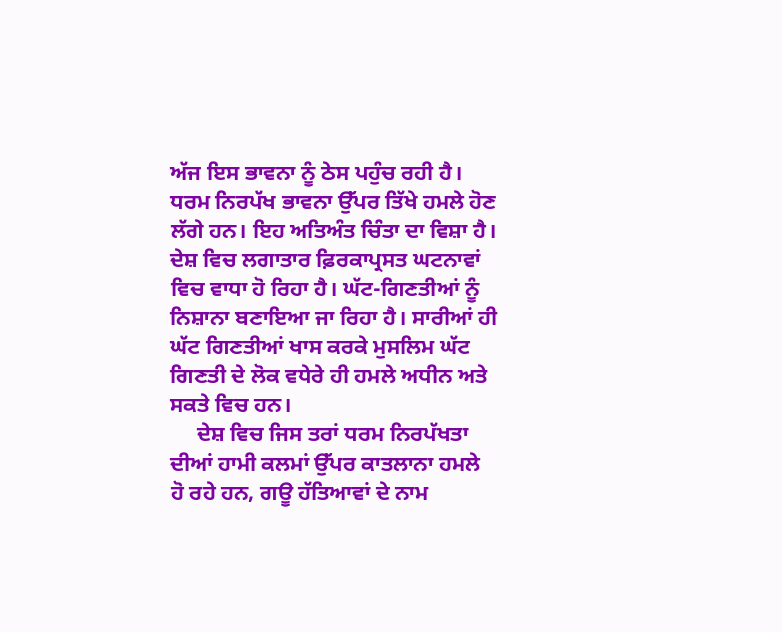ਅੱਜ ਇਸ ਭਾਵਨਾ ਨੂੰ ਠੇਸ ਪਹੁੰਚ ਰਹੀ ਹੈ। ਧਰਮ ਨਿਰਪੱਖ ਭਾਵਨਾ ਉੱਪਰ ਤਿੱਖੇ ਹਮਲੇ ਹੋਣ ਲੱਗੇ ਹਨ। ਇਹ ਅਤਿਅੰਤ ਚਿੰਤਾ ਦਾ ਵਿਸ਼ਾ ਹੈ।
ਦੇਸ਼ ਵਿਚ ਲਗਾਤਾਰ ਫ਼ਿਰਕਾਪ੍ਰਸਤ ਘਟਨਾਵਾਂ ਵਿਚ ਵਾਧਾ ਹੋ ਰਿਹਾ ਹੈ। ਘੱਟ-ਗਿਣਤੀਆਂ ਨੂੰ ਨਿਸ਼ਾਨਾ ਬਣਾਇਆ ਜਾ ਰਿਹਾ ਹੈ। ਸਾਰੀਆਂ ਹੀ ਘੱਟ ਗਿਣਤੀਆਂ ਖਾਸ ਕਰਕੇ ਮੁਸਲਿਮ ਘੱਟ ਗਿਣਤੀ ਦੇ ਲੋਕ ਵਧੇਰੇ ਹੀ ਹਮਲੇ ਅਧੀਨ ਅਤੇ ਸਕਤੇ ਵਿਚ ਹਨ।
     ਦੇਸ਼ ਵਿਚ ਜਿਸ ਤਰਾਂ ਧਰਮ ਨਿਰਪੱਖਤਾ ਦੀਆਂ ਹਾਮੀ ਕਲਮਾਂ ਉੱਪਰ ਕਾਤਲਾਨਾ ਹਮਲੇ ਹੋ ਰਹੇ ਹਨ, ਗਊ ਹੱਤਿਆਵਾਂ ਦੇ ਨਾਮ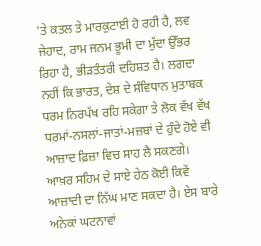'ਤੇ ਕਤਲ ਤੇ ਮਾਰਕੁਟਾਈ ਹੋ ਰਹੀ ਹੈ, ਲਵ ਜੇਹਾਦ, ਰਾਮ ਜਨਮ ਭੂਮੀ ਦਾ ਮੁੱਦਾ ਉੱਭਰ ਰਿਹਾ ਹੈ, ਭੀੜਤੰਤਰੀ ਦਹਿਸ਼ਤ ਹੈ। ਲਗਦਾ ਨਹੀਂ ਕਿ ਭਾਰਤ, ਦੇਸ਼ ਦੇ ਸੰਵਿਧਾਨ ਮੁਤਾਬਕ ਧਰਮ ਨਿਰਪੱਖ ਰਹਿ ਸਕੇਗਾ ਤੇ ਲੋਕ ਵੱਖ ਵੱਖ ਧਰਮਾਂ-ਨਸਲਾਂ-ਜਾਤਾਂ-ਮਜ਼ਬਾਂ ਦੇ ਹੁੰਦੇ ਹੋਏ ਵੀ ਆਜ਼ਾਦ ਫ਼ਿਜ਼ਾ ਵਿਚ ਸਾਹ ਲੈ ਸਕਣਗੇ। ਆਖ਼ਰ ਸਹਿਮ ਦੇ ਸਾਏ ਹੇਠ ਕੋਈ ਕਿਵੇਂ ਆਜ਼ਾਦੀ ਦਾ ਨਿੱਘ ਮਾਣ ਸਕਦਾ ਹੈ। ਏਸ ਬਾਰੇ ਅਨੇਕਾਂ ਘਟਨਾਵਾਂ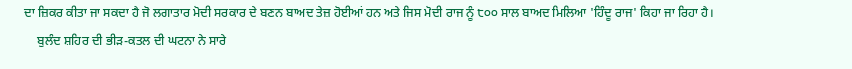ਦਾ ਜ਼ਿਕਰ ਕੀਤਾ ਜਾ ਸਕਦਾ ਹੈ ਜੋ ਲਗਾਤਾਰ ਮੋਦੀ ਸਰਕਾਰ ਦੇ ਬਣਨ ਬਾਅਦ ਤੇਜ਼ ਹੋਈਆਂ ਹਨ ਅਤੇ ਜਿਸ ਮੋਦੀ ਰਾਜ ਨੂੰ ੮੦੦ ਸਾਲ ਬਾਅਦ ਮਿਲਿਆ 'ਹਿੰਦੂ ਰਾਜ' ਕਿਹਾ ਜਾ ਰਿਹਾ ਹੈ।
    ਬੁਲੰਦ ਸ਼ਹਿਰ ਦੀ ਭੀੜ-ਕਤਲ ਦੀ ਘਟਨਾ ਨੇ ਸਾਰੇ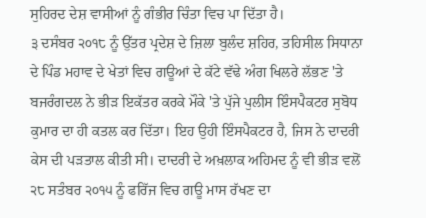ਸੁਹਿਰਦ ਦੇਸ਼ ਵਾਸੀਆਂ ਨੂੰ ਗੰਭੀਰ ਚਿੰਤਾ ਵਿਚ ਪਾ ਦਿੱਤਾ ਹੈ।
੩ ਦਸੰਬਰ ੨੦੧੮ ਨੂੰ ਉੱਤਰ ਪ੍ਰਦੇਸ਼ ਦੇ ਜ਼ਿਲਾ ਬੁਲੰਦ ਸ਼ਹਿਰ, ਤਹਿਸੀਲ ਸਿਧਾਨਾ ਦੇ ਪਿੰਡ ਮਹਾਵ ਦੇ ਖੇਤਾਂ ਵਿਚ ਗਊਆਂ ਦੇ ਕੱਟੇ ਵੱਢੇ ਅੰਗ ਖਿਲਰੇ ਲੱਭਣ 'ਤੇ ਬਜਰੰਗਦਲ ਨੇ ਭੀੜ ਇਕੱਤਰ ਕਰਕੇ ਮੌਕੇ 'ਤੇ ਪੁੱਜੇ ਪੁਲੀਸ ਇੰਸਪੈਕਟਰ ਸੁਬੋਧ ਕੁਮਾਰ ਦਾ ਹੀ ਕਤਲ ਕਰ ਦਿੱਤਾ। ਇਹ ਉਹੀ ਇੰਸਪੈਕਟਰ ਹੈ, ਜਿਸ ਨੇ ਦਾਦਰੀ ਕੇਸ ਦੀ ਪੜਤਾਲ ਕੀਤੀ ਸੀ। ਦਾਦਰੀ ਦੇ ਅਖ਼ਲਾਕ ਅਹਿਮਦ ਨੂੰ ਵੀ ਭੀੜ ਵਲੋਂ ੨੮ ਸਤੰਬਰ ੨੦੧੫ ਨੂੰ ਫਰਿੱਜ ਵਿਚ ਗਊ ਮਾਸ ਰੱਖਣ ਦਾ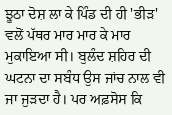ਝੂਠਾ ਦੋਸ਼ ਲਾ ਕੇ ਪਿੰਡ ਦੀ ਹੀ 'ਭੀੜ' ਵਲੋਂ ਪੱਥਰ ਮਾਰ ਮਾਰ ਕੇ ਮਾਰ ਮੁਕਾਇਆ ਸੀ। ਬੁਲੰਦ ਸ਼ਹਿਰ ਦੀ ਘਟਨਾ ਦਾ ਸਬੰਧ ਉਸ ਜਾਂਚ ਨਾਲ ਵੀ ਜਾ ਜੁੜਦਾ ਹੈ। ਪਰ ਅਫ਼ਸੋਸ ਕਿ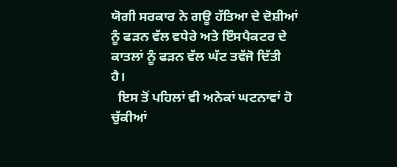ਯੋਗੀ ਸਰਕਾਰ ਨੇ ਗਊ ਹੱਤਿਆ ਦੇ ਦੋਸ਼ੀਆਂ ਨੂੰ ਫੜਨ ਵੱਲ ਵਧੇਰੇ ਅਤੇ ਇੰਸਪੈਕਟਰ ਦੇ ਕਾਤਲਾਂ ਨੂੰ ਫੜਨ ਵੱਲ ਘੱਟ ਤਵੱਜੋ ਦਿੱਤੀ ਹੈ।
  ਇਸ ਤੋਂ ਪਹਿਲਾਂ ਵੀ ਅਨੇਕਾਂ ਘਟਨਾਵਾਂ ਹੋ ਚੁੱਕੀਆਂ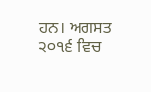ਹਨ। ਅਗਸਤ ੨੦੧੬ ਵਿਚ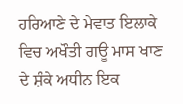ਹਰਿਆਣੇ ਦੇ ਮੇਵਾਤ ਇਲਾਕੇ ਵਿਚ ਅਖੌਤੀ ਗਊ ਮਾਸ ਖਾਣ ਦੇ ਸ਼ੰਕੇ ਅਧੀਨ ਇਕ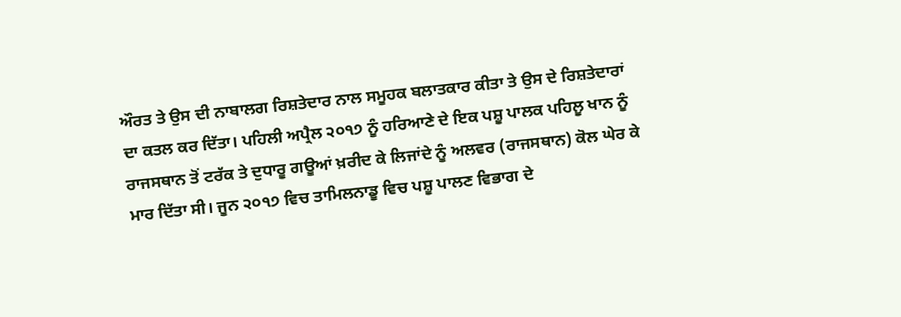ਔਰਤ ਤੇ ਉਸ ਦੀ ਨਾਬਾਲਗ ਰਿਸ਼ਤੇਦਾਰ ਨਾਲ ਸਮੂਹਕ ਬਲਾਤਕਾਰ ਕੀਤਾ ਤੇ ਉਸ ਦੇ ਰਿਸ਼ਤੇਦਾਰਾਂ ਦਾ ਕਤਲ ਕਰ ਦਿੱਤਾ। ਪਹਿਲੀ ਅਪ੍ਰੈਲ ੨੦੧੭ ਨੂੰ ਹਰਿਆਣੇ ਦੇ ਇਕ ਪਸ਼ੂ ਪਾਲਕ ਪਹਿਲੂ ਖਾਨ ਨੂੰ ਰਾਜਸਥਾਨ ਤੋਂ ਟਰੱਕ ਤੇ ਦੁਧਾਰੂ ਗਊਆਂ ਖ਼ਰੀਦ ਕੇ ਲਿਜਾਂਦੇ ਨੂੰ ਅਲਵਰ (ਰਾਜਸਥਾਨ) ਕੋਲ ਘੇਰ ਕੇ ਮਾਰ ਦਿੱਤਾ ਸੀ। ਜੂਨ ੨੦੧੭ ਵਿਚ ਤਾਮਿਲਨਾਡੂ ਵਿਚ ਪਸ਼ੂ ਪਾਲਣ ਵਿਭਾਗ ਦੇ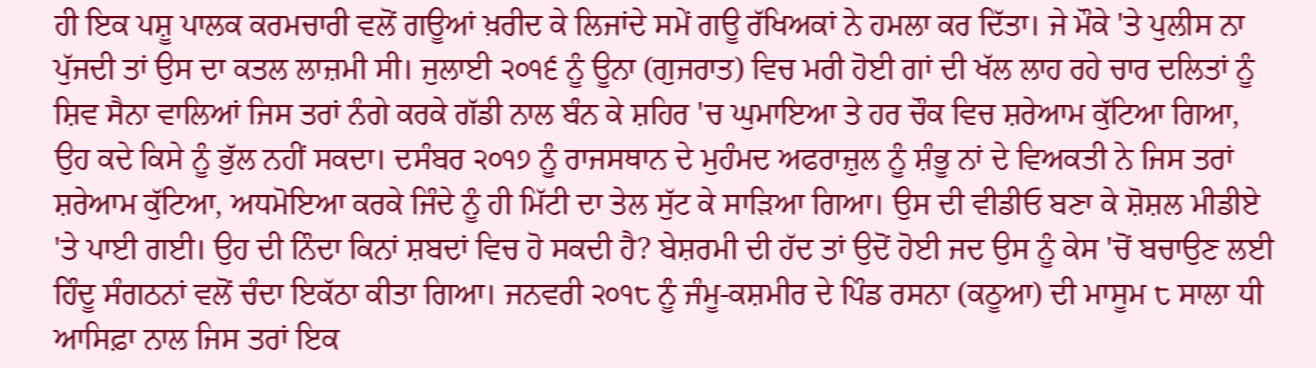ਹੀ ਇਕ ਪਸ਼ੂ ਪਾਲਕ ਕਰਮਚਾਰੀ ਵਲੋਂ ਗਊਆਂ ਖ਼ਰੀਦ ਕੇ ਲਿਜਾਂਦੇ ਸਮੇਂ ਗਊ ਰੱਖਿਅਕਾਂ ਨੇ ਹਮਲਾ ਕਰ ਦਿੱਤਾ। ਜੇ ਮੌਕੇ 'ਤੇ ਪੁਲੀਸ ਨਾ ਪੁੱਜਦੀ ਤਾਂ ਉਸ ਦਾ ਕਤਲ ਲਾਜ਼ਮੀ ਸੀ। ਜੁਲਾਈ ੨੦੧੬ ਨੂੰ ਊਨਾ (ਗੁਜਰਾਤ) ਵਿਚ ਮਰੀ ਹੋਈ ਗਾਂ ਦੀ ਖੱਲ ਲਾਹ ਰਹੇ ਚਾਰ ਦਲਿਤਾਂ ਨੂੰ ਸ਼ਿਵ ਸੈਨਾ ਵਾਲਿਆਂ ਜਿਸ ਤਰਾਂ ਨੰਗੇ ਕਰਕੇ ਗੱਡੀ ਨਾਲ ਬੰਨ ਕੇ ਸ਼ਹਿਰ 'ਚ ਘੁਮਾਇਆ ਤੇ ਹਰ ਚੌਕ ਵਿਚ ਸ਼ਰੇਆਮ ਕੁੱਟਿਆ ਗਿਆ, ਉਹ ਕਦੇ ਕਿਸੇ ਨੂੰ ਭੁੱਲ ਨਹੀਂ ਸਕਦਾ। ਦਸੰਬਰ ੨੦੧੭ ਨੂੰ ਰਾਜਸਥਾਨ ਦੇ ਮੁਹੰਮਦ ਅਫਰਾਜ਼ੁਲ ਨੂੰ ਸ਼ੰਭੂ ਨਾਂ ਦੇ ਵਿਅਕਤੀ ਨੇ ਜਿਸ ਤਰਾਂ ਸ਼ਰੇਆਮ ਕੁੱਟਿਆ, ਅਧਮੋਇਆ ਕਰਕੇ ਜਿੰਦੇ ਨੂੰ ਹੀ ਮਿੱਟੀ ਦਾ ਤੇਲ ਸੁੱਟ ਕੇ ਸਾੜਿਆ ਗਿਆ। ਉਸ ਦੀ ਵੀਡੀਓ ਬਣਾ ਕੇ ਸ਼ੋਸ਼ਲ ਮੀਡੀਏ 'ਤੇ ਪਾਈ ਗਈ। ਉਹ ਦੀ ਨਿੰਦਾ ਕਿਨਾਂ ਸ਼ਬਦਾਂ ਵਿਚ ਹੋ ਸਕਦੀ ਹੈ? ਬੇਸ਼ਰਮੀ ਦੀ ਹੱਦ ਤਾਂ ਉਦੋਂ ਹੋਈ ਜਦ ਉਸ ਨੂੰ ਕੇਸ 'ਚੋਂ ਬਚਾਉਣ ਲਈ ਹਿੰਦੂ ਸੰਗਠਨਾਂ ਵਲੋਂ ਚੰਦਾ ਇਕੱਠਾ ਕੀਤਾ ਗਿਆ। ਜਨਵਰੀ ੨੦੧੮ ਨੂੰ ਜੰਮੂ-ਕਸ਼ਮੀਰ ਦੇ ਪਿੰਡ ਰਸਨਾ (ਕਠੂਆ) ਦੀ ਮਾਸੂਮ ੮ ਸਾਲਾ ਧੀ ਆਸਿਫ਼ਾ ਨਾਲ ਜਿਸ ਤਰਾਂ ਇਕ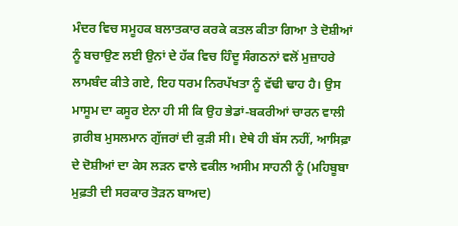ਮੰਦਰ ਵਿਚ ਸਮੂਹਕ ਬਲਾਤਕਾਰ ਕਰਕੇ ਕਤਲ ਕੀਤਾ ਗਿਆ ਤੇ ਦੋਸ਼ੀਆਂ ਨੂੰ ਬਚਾਉਣ ਲਈ ਉਨਾਂ ਦੇ ਹੱਕ ਵਿਚ ਹਿੰਦੂ ਸੰਗਠਨਾਂ ਵਲੋਂ ਮੁਜ਼ਾਹਰੇ ਲਾਮਬੰਦ ਕੀਤੇ ਗਏ, ਇਹ ਧਰਮ ਨਿਰਪੱਖਤਾ ਨੂੰ ਵੱਢੀ ਢਾਹ ਹੈ। ਉਸ ਮਾਸੂਮ ਦਾ ਕਸੂਰ ਏਨਾ ਹੀ ਸੀ ਕਿ ਉਹ ਭੇਡਾਂ-ਬਕਰੀਆਂ ਚਾਰਨ ਵਾਲੀ ਗ਼ਰੀਬ ਮੁਸਲਮਾਨ ਗੁੱਜਰਾਂ ਦੀ ਕੁੜੀ ਸੀ। ਏਥੇ ਹੀ ਬੱਸ ਨਹੀਂ, ਆਸਿਫ਼ਾ ਦੇ ਦੋਸ਼ੀਆਂ ਦਾ ਕੇਸ ਲੜਨ ਵਾਲੇ ਵਕੀਲ ਅਸੀਮ ਸਾਹਨੀ ਨੂੰ (ਮਹਿਬੂਬਾ ਮੁਫ਼ਤੀ ਦੀ ਸਰਕਾਰ ਤੋੜਨ ਬਾਅਦ)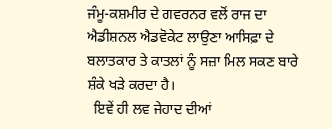ਜੰਮੂ-ਕਸ਼ਮੀਰ ਦੇ ਗਵਰਨਰ ਵਲੋਂ ਰਾਜ ਦਾ ਐਡੀਸ਼ਨਲ ਐਡਵੋਕੇਟ ਲਾਉਣਾ ਆਸਿਫ਼ਾ ਦੇ ਬਲਾਤਕਾਰ ਤੇ ਕਾਤਲਾਂ ਨੂੰ ਸਜ਼ਾ ਮਿਲ ਸਕਣ ਬਾਰੇ ਸ਼ੰਕੇ ਖੜੇ ਕਰਦਾ ਹੈ।
  ਇਵੇਂ ਹੀ ਲਵ ਜੇਹਾਦ ਦੀਆਂ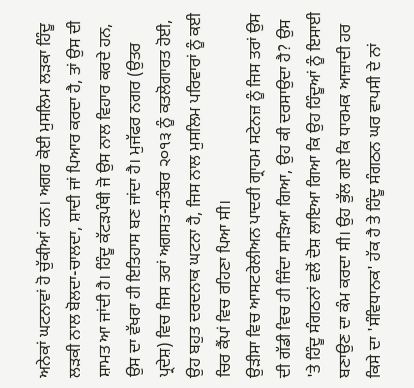ਅਨੇਕਾਂ ਘਟਨਾਵਾਂ ਹੋ ਚੁੱਕੀਆਂ ਹਨ। ਅਗਰ ਕੋਈ ਮੁਸਲਿਮ ਲੜਕਾ ਹਿੰਦੂ ਲੜਕੀ ਨਾਲ ਬੋਲਦਾ-ਚਾਲਦਾ, ਸ਼ਾਦੀ ਜਾਂ ਪਿਆਰ ਕਰਦਾ ਹੈ, ਤਾਂ ਉਸ ਦੀ ਸ਼ਾਮਤ ਆ ਜਾਂਦੀ ਹੈ। ਹਿੰਦੂ ਕੱਟੜਪੰਥੀ ਜੋ ਉਸ ਨਾਲ ਵਿਹਾਰ ਕਰਦੇ ਹਨ, ਉਸ ਦਾ ਵੱਖਰਾ ਹੀ ਇਤਿਹਾਸ ਬਣ ਜਾਂਦਾ ਹੈ। ਮੁਜੱਫਰ ਨਗਰ (ਉਤਰ ਪ੍ਰਦੇਸ਼) ਵਿਚ ਜਿਸ ਤਰਾਂ ਅਗਸਤ-ਸਤੰਬਰ ੨੦੧੩ ਨੂੰ ਕਤਲੋਗਾਰਤ ਹੋਈ, ਉਹ ਬਹੁਤ ਦਰਦਨਾਕ ਘਟਨਾ ਹੈ, ਜਿਸ ਨਾਲ ਮੁਸਲਿਮ ਪਰਿਵਾਰਾਂ ਨੂੰ ਕਈ ਚਿਰ ਕੈਂਪਾਂ ਵਿਚ ਰਹਿਣਾ ਪਿਆ ਸੀ।
ਉੜੀਸਾ ਵਿਚ ਆਸਟਰੇਲੀਅਨ ਪਾਦਰੀ ਗ੍ਰਾਹਮ ਸਟੇਨਜ਼ ਨੂੰ ਜਿਸ ਤਰਾਂ ਉਸ ਦੀ ਗੱਡੀ ਵਿਚ ਹੀ ਜਿੰਦਾ ਸਾੜਿਆ ਗਿਆ, ਉਹ ਕੀ ਦਰਸਾਉਦਾ ਹੈ? ਉਸ 'ਤੇ ਹਿੰਦੂ ਸੰਗਠਨਾਂ ਵਲੋਂ ਦੋਸ਼ ਲਾਇਆ ਗਿਆ ਕਿ ਉਹ ਹਿੰਦੂਆਂ ਨੂੰ ਇਸਾਈ ਬਣਾਉਣ ਦਾ ਕੰਮ ਕਰਦਾ ਸੀ। ਉਹ ਭੁੱਲ ਗਏ ਕਿ ਧਾਰਮਕ ਆਜ਼ਾਦੀ ਹਰ ਕਿਸੇ ਦਾ 'ਸੰਵਿਧਾਨਕ' ਹੱਕ ਹੈ ਤੇ ਹਿੰਦੂ ਸੰਗਠਨ ਘਰ ਵਾਪਸੀ ਦੇ ਨਾਂ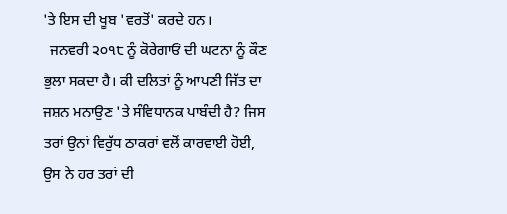'ਤੇ ਇਸ ਦੀ ਖੂਬ 'ਵਰਤੋਂ' ਕਰਦੇ ਹਨ।
  ਜਨਵਰੀ ੨੦੧੮ ਨੂੰ ਕੋਰੇਗਾਓਂ ਦੀ ਘਟਨਾ ਨੂੰ ਕੌਣ ਭੁਲਾ ਸਕਦਾ ਹੈ। ਕੀ ਦਲਿਤਾਂ ਨੂੰ ਆਪਣੀ ਜਿੱਤ ਦਾ ਜਸ਼ਨ ਮਨਾਉਣ 'ਤੇ ਸੰਵਿਧਾਨਕ ਪਾਬੰਦੀ ਹੈ? ਜਿਸ ਤਰਾਂ ਉਨਾਂ ਵਿਰੁੱਧ ਠਾਕਰਾਂ ਵਲੋਂ ਕਾਰਵਾਈ ਹੋਈ, ਉਸ ਨੇ ਹਰ ਤਰਾਂ ਦੀ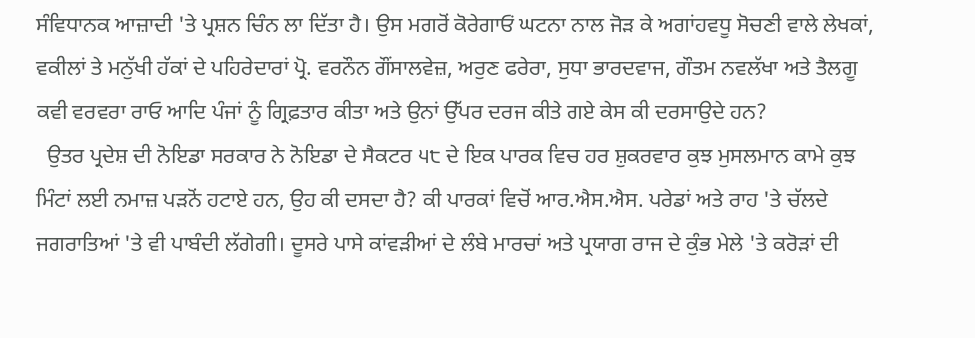ਸੰਵਿਧਾਨਕ ਆਜ਼ਾਦੀ 'ਤੇ ਪ੍ਰਸ਼ਨ ਚਿੰਨ ਲਾ ਦਿੱਤਾ ਹੈ। ਉਸ ਮਗਰੋਂ ਕੋਰੇਗਾਓਂ ਘਟਨਾ ਨਾਲ ਜੋੜ ਕੇ ਅਗਾਂਹਵਧੂ ਸੋਚਣੀ ਵਾਲੇ ਲੇਖਕਾਂ, ਵਕੀਲਾਂ ਤੇ ਮਨੁੱਖੀ ਹੱਕਾਂ ਦੇ ਪਹਿਰੇਦਾਰਾਂ ਪ੍ਰੋ. ਵਰਨੌਨ ਗੌਂਸਾਲਵੇਜ਼, ਅਰੁਣ ਫਰੇਰਾ, ਸੁਧਾ ਭਾਰਦਵਾਜ, ਗੌਤਮ ਨਵਲੱਖਾ ਅਤੇ ਤੈਲਗੂ ਕਵੀ ਵਰਵਰਾ ਰਾਓ ਆਦਿ ਪੰਜਾਂ ਨੂੰ ਗ੍ਰਿਫ਼ਤਾਰ ਕੀਤਾ ਅਤੇ ਉਨਾਂ ਉੱਪਰ ਦਰਜ ਕੀਤੇ ਗਏ ਕੇਸ ਕੀ ਦਰਸਾਉਦੇ ਹਨ?
  ਉਤਰ ਪ੍ਰਦੇਸ਼ ਦੀ ਨੋਇਡਾ ਸਰਕਾਰ ਨੇ ਨੋਇਡਾ ਦੇ ਸੈਕਟਰ ੫੮ ਦੇ ਇਕ ਪਾਰਕ ਵਿਚ ਹਰ ਸ਼ੁਕਰਵਾਰ ਕੁਝ ਮੁਸਲਮਾਨ ਕਾਮੇ ਕੁਝ ਮਿੰਟਾਂ ਲਈ ਨਮਾਜ਼ ਪੜਨੋਂ ਹਟਾਏ ਹਨ, ਉਹ ਕੀ ਦਸਦਾ ਹੈ? ਕੀ ਪਾਰਕਾਂ ਵਿਚੋਂ ਆਰ.ਐਸ.ਐਸ. ਪਰੇਡਾਂ ਅਤੇ ਰਾਹ 'ਤੇ ਚੱਲਦੇ ਜਗਰਾਤਿਆਂ 'ਤੇ ਵੀ ਪਾਬੰਦੀ ਲੱਗੇਗੀ। ਦੂਸਰੇ ਪਾਸੇ ਕਾਂਵੜੀਆਂ ਦੇ ਲੰਬੇ ਮਾਰਚਾਂ ਅਤੇ ਪ੍ਰਯਾਗ ਰਾਜ ਦੇ ਕੁੰਭ ਮੇਲੇ 'ਤੇ ਕਰੋੜਾਂ ਦੀ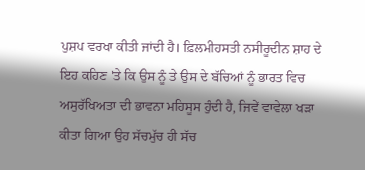ਪੁਸ਼ਪ ਵਰਖਾ ਕੀਤੀ ਜਾਂਦੀ ਹੈ। ਫ਼ਿਲਮੀਹਸਤੀ ਨਸੀਰੂਦੀਨ ਸ਼ਾਹ ਦੇ ਇਹ ਕਹਿਣ 'ਤੇ ਕਿ ਉਸ ਨੂੰ ਤੇ ਉਸ ਦੇ ਬੱਚਿਆਂ ਨੂੰ ਭਾਰਤ ਵਿਚ ਅਸੁਰੱਖਿਅਤਾ ਦੀ ਭਾਵਨਾ ਮਹਿਸੂਸ ਹੁੰਦੀ ਹੈ, ਜਿਵੇਂ ਵਾਵੇਲਾ ਖੜਾ ਕੀਤਾ ਗਿਆ ਉਹ ਸੱਚਮੁੱਚ ਹੀ ਸੱਚ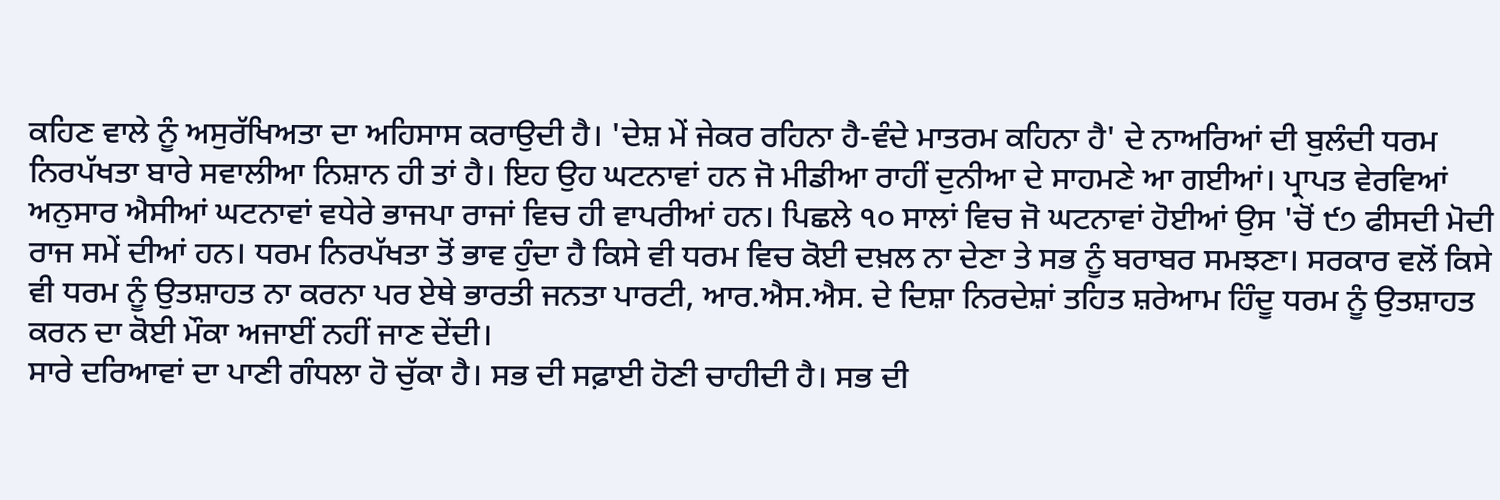ਕਹਿਣ ਵਾਲੇ ਨੂੰ ਅਸੁਰੱਖਿਅਤਾ ਦਾ ਅਹਿਸਾਸ ਕਰਾਉਦੀ ਹੈ। 'ਦੇਸ਼ ਮੇਂ ਜੇਕਰ ਰਹਿਨਾ ਹੈ-ਵੰਦੇ ਮਾਤਰਮ ਕਹਿਨਾ ਹੈ' ਦੇ ਨਾਅਰਿਆਂ ਦੀ ਬੁਲੰਦੀ ਧਰਮ ਨਿਰਪੱਖਤਾ ਬਾਰੇ ਸਵਾਲੀਆ ਨਿਸ਼ਾਨ ਹੀ ਤਾਂ ਹੈ। ਇਹ ਉਹ ਘਟਨਾਵਾਂ ਹਨ ਜੋ ਮੀਡੀਆ ਰਾਹੀਂ ਦੁਨੀਆ ਦੇ ਸਾਹਮਣੇ ਆ ਗਈਆਂ। ਪ੍ਰਾਪਤ ਵੇਰਵਿਆਂ ਅਨੁਸਾਰ ਐਸੀਆਂ ਘਟਨਾਵਾਂ ਵਧੇਰੇ ਭਾਜਪਾ ਰਾਜਾਂ ਵਿਚ ਹੀ ਵਾਪਰੀਆਂ ਹਨ। ਪਿਛਲੇ ੧੦ ਸਾਲਾਂ ਵਿਚ ਜੋ ਘਟਨਾਵਾਂ ਹੋਈਆਂ ਉਸ 'ਚੋਂ ੯੭ ਫੀਸਦੀ ਮੋਦੀ ਰਾਜ ਸਮੇਂ ਦੀਆਂ ਹਨ। ਧਰਮ ਨਿਰਪੱਖਤਾ ਤੋਂ ਭਾਵ ਹੁੰਦਾ ਹੈ ਕਿਸੇ ਵੀ ਧਰਮ ਵਿਚ ਕੋਈ ਦਖ਼ਲ ਨਾ ਦੇਣਾ ਤੇ ਸਭ ਨੂੰ ਬਰਾਬਰ ਸਮਝਣਾ। ਸਰਕਾਰ ਵਲੋਂ ਕਿਸੇ ਵੀ ਧਰਮ ਨੂੰ ਉਤਸ਼ਾਹਤ ਨਾ ਕਰਨਾ ਪਰ ਏਥੇ ਭਾਰਤੀ ਜਨਤਾ ਪਾਰਟੀ, ਆਰ.ਐਸ.ਐਸ. ਦੇ ਦਿਸ਼ਾ ਨਿਰਦੇਸ਼ਾਂ ਤਹਿਤ ਸ਼ਰੇਆਮ ਹਿੰਦੂ ਧਰਮ ਨੂੰ ਉਤਸ਼ਾਹਤ ਕਰਨ ਦਾ ਕੋਈ ਮੌਕਾ ਅਜਾਈਂ ਨਹੀਂ ਜਾਣ ਦੇਂਦੀ।
ਸਾਰੇ ਦਰਿਆਵਾਂ ਦਾ ਪਾਣੀ ਗੰਧਲਾ ਹੋ ਚੁੱਕਾ ਹੈ। ਸਭ ਦੀ ਸਫ਼ਾਈ ਹੋਣੀ ਚਾਹੀਦੀ ਹੈ। ਸਭ ਦੀ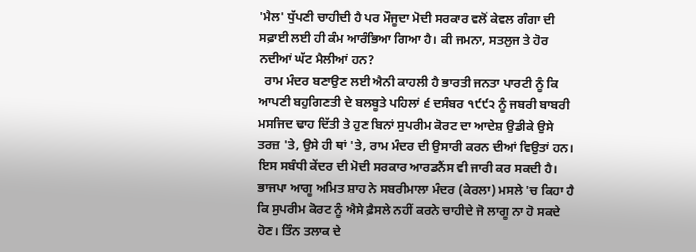'ਮੈਲ' ਧੁੱਪਣੀ ਚਾਹੀਦੀ ਹੈ ਪਰ ਮੌਜੂਦਾ ਮੋਦੀ ਸਰਕਾਰ ਵਲੋਂ ਕੇਵਲ ਗੰਗਾ ਦੀ ਸਫ਼ਾਈ ਲਈ ਹੀ ਕੰਮ ਆਰੰਭਿਆ ਗਿਆ ਹੈ। ਕੀ ਜਮਨਾ, ਸਤਲੁਜ ਤੇ ਹੋਰ ਨਦੀਆਂ ਘੱਟ ਮੈਲੀਆਂ ਹਨ?
  ਰਾਮ ਮੰਦਰ ਬਣਾਉਣ ਲਈ ਐਨੀ ਕਾਹਲੀ ਹੈ ਭਾਰਤੀ ਜਨਤਾ ਪਾਰਟੀ ਨੂੰ ਕਿ ਆਪਣੀ ਬਹੁਗਿਣਤੀ ਦੇ ਬਲਬੂਤੇ ਪਹਿਲਾਂ ੬ ਦਸੰਬਰ ੧੯੯੨ ਨੂੰ ਜਬਰੀ ਬਾਬਰੀ ਮਸਜਿਦ ਢਾਹ ਦਿੱਤੀ ਤੇ ਹੁਣ ਬਿਨਾਂ ਸੁਪਰੀਮ ਕੋਰਟ ਦਾ ਆਦੇਸ਼ ਉਡੀਕੇ ਉਸੇ ਤਰਜ਼ 'ਤੇ, ਉਸੇ ਹੀ ਥਾਂ 'ਤੇ, ਰਾਮ ਮੰਦਰ ਦੀ ਉਸਾਰੀ ਕਰਨ ਦੀਆਂ ਵਿਉਤਾਂ ਹਨ। ਇਸ ਸਬੰਧੀ ਕੇਂਦਰ ਦੀ ਮੋਦੀ ਸਰਕਾਰ ਆਰਡਨੈਂਸ ਵੀ ਜਾਰੀ ਕਰ ਸਕਦੀ ਹੈ। ਭਾਜਪਾ ਆਗੂ ਅਮਿਤ ਸ਼ਾਹ ਨੇ ਸਬਰੀਮਾਲਾ ਮੰਦਰ (ਕੇਰਲਾ) ਮਸਲੇ 'ਚ ਕਿਹਾ ਹੈ ਕਿ ਸੁਪਰੀਮ ਕੋਰਟ ਨੂੰ ਐਸੇ ਫ਼ੈਸਲੇ ਨਹੀਂ ਕਰਨੇ ਚਾਹੀਦੇ ਜੋ ਲਾਗੂ ਨਾ ਹੋ ਸਕਦੇ ਹੋਣ। ਤਿੰਨ ਤਲਾਕ ਦੇ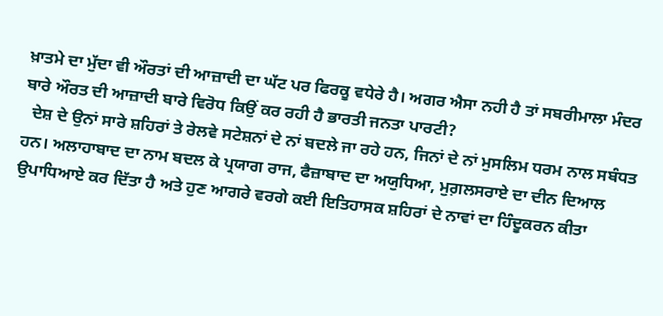ਖ਼ਾਤਮੇ ਦਾ ਮੁੱਦਾ ਵੀ ਔਰਤਾਂ ਦੀ ਆਜ਼ਾਦੀ ਦਾ ਘੱਟ ਪਰ ਫਿਰਕੂ ਵਧੇਰੇ ਹੈ। ਅਗਰ ਐਸਾ ਨਹੀ ਹੈ ਤਾਂ ਸਬਰੀਮਾਲਾ ਮੰਦਰ ਬਾਰੇ ਔਰਤ ਦੀ ਆਜ਼ਾਦੀ ਬਾਰੇ ਵਿਰੋਧ ਕਿਉਂ ਕਰ ਰਹੀ ਹੈ ਭਾਰਤੀ ਜਨਤਾ ਪਾਰਟੀ?
  ਦੇਸ਼ ਦੇ ਉਨਾਂ ਸਾਰੇ ਸ਼ਹਿਰਾਂ ਤੇ ਰੇਲਵੇ ਸਟੇਸ਼ਨਾਂ ਦੇ ਨਾਂ ਬਦਲੇ ਜਾ ਰਹੇ ਹਨ, ਜਿਨਾਂ ਦੇ ਨਾਂ ਮੁਸਲਿਮ ਧਰਮ ਨਾਲ ਸਬੰਧਤ ਹਨ। ਅਲਾਹਾਬਾਦ ਦਾ ਨਾਮ ਬਦਲ ਕੇ ਪ੍ਰਯਾਗ ਰਾਜ, ਫੈਜ਼ਾਬਾਦ ਦਾ ਅਯੁਧਿਆ, ਮੁਗ਼ਲਸਰਾਏ ਦਾ ਦੀਨ ਦਿਆਲ ਉਪਾਧਿਆਏ ਕਰ ਦਿੱਤਾ ਹੈ ਅਤੇ ਹੁਣ ਆਗਰੇ ਵਰਗੇ ਕਈ ਇਤਿਹਾਸਕ ਸ਼ਹਿਰਾਂ ਦੇ ਨਾਵਾਂ ਦਾ ਹਿੰਦੂਕਰਨ ਕੀਤਾ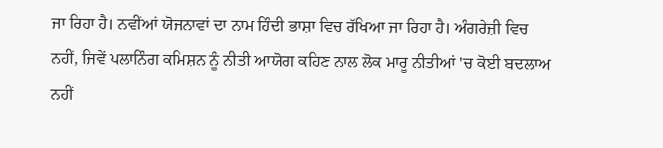ਜਾ ਰਿਹਾ ਹੈ। ਨਵੀਂਆਂ ਯੋਜਨਾਵਾਂ ਦਾ ਨਾਮ ਹਿੰਦੀ ਭਾਸ਼ਾ ਵਿਚ ਰੱਖਿਆ ਜਾ ਰਿਹਾ ਹੈ। ਅੰਗਰੇਜ਼ੀ ਵਿਚ ਨਹੀਂ, ਜਿਵੇਂ ਪਲਾਨਿੰਗ ਕਮਿਸ਼ਨ ਨੂੰ ਨੀਤੀ ਆਯੋਗ ਕਹਿਣ ਨਾਲ ਲੋਕ ਮਾਰੂ ਨੀਤੀਆਂ 'ਚ ਕੋਈ ਬਦਲਾਅ ਨਹੀਂ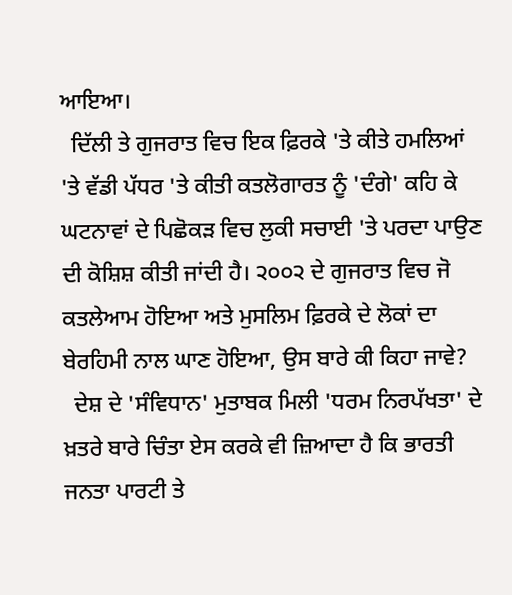ਆਇਆ।
  ਦਿੱਲੀ ਤੇ ਗੁਜਰਾਤ ਵਿਚ ਇਕ ਫ਼ਿਰਕੇ 'ਤੇ ਕੀਤੇ ਹਮਲਿਆਂ 'ਤੇ ਵੱਡੀ ਪੱਧਰ 'ਤੇ ਕੀਤੀ ਕਤਲੋਗਾਰਤ ਨੂੰ 'ਦੰਗੇ' ਕਹਿ ਕੇ ਘਟਨਾਵਾਂ ਦੇ ਪਿਛੋਕੜ ਵਿਚ ਲੁਕੀ ਸਚਾਈ 'ਤੇ ਪਰਦਾ ਪਾਉਣ ਦੀ ਕੋਸ਼ਿਸ਼ ਕੀਤੀ ਜਾਂਦੀ ਹੈ। ੨੦੦੨ ਦੇ ਗੁਜਰਾਤ ਵਿਚ ਜੋ ਕਤਲੇਆਮ ਹੋਇਆ ਅਤੇ ਮੁਸਲਿਮ ਫ਼ਿਰਕੇ ਦੇ ਲੋਕਾਂ ਦਾ ਬੇਰਹਿਮੀ ਨਾਲ ਘਾਣ ਹੋਇਆ, ਉਸ ਬਾਰੇ ਕੀ ਕਿਹਾ ਜਾਵੇ?
  ਦੇਸ਼ ਦੇ 'ਸੰਵਿਧਾਨ' ਮੁਤਾਬਕ ਮਿਲੀ 'ਧਰਮ ਨਿਰਪੱਖਤਾ' ਦੇ ਖ਼ਤਰੇ ਬਾਰੇ ਚਿੰਤਾ ਏਸ ਕਰਕੇ ਵੀ ਜ਼ਿਆਦਾ ਹੈ ਕਿ ਭਾਰਤੀ ਜਨਤਾ ਪਾਰਟੀ ਤੇ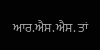ਆਰ.ਐਸ.ਐਸ. ਤਾਂ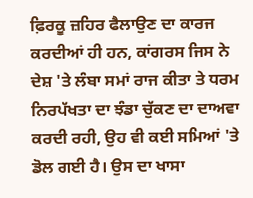ਫ਼ਿਰਕੂ ਜ਼ਹਿਰ ਫੈਲਾਉਣ ਦਾ ਕਾਰਜ ਕਰਦੀਆਂ ਹੀ ਹਨ, ਕਾਂਗਰਸ ਜਿਸ ਨੇ ਦੇਸ਼ 'ਤੇ ਲੰਬਾ ਸਮਾਂ ਰਾਜ ਕੀਤਾ ਤੇ ਧਰਮ ਨਿਰਪੱਖਤਾ ਦਾ ਝੰਡਾ ਚੁੱਕਣ ਦਾ ਦਾਅਵਾ ਕਰਦੀ ਰਹੀ, ਉਹ ਵੀ ਕਈ ਸਮਿਆਂ 'ਤੇ ਡੋਲ ਗਈ ਹੈ। ਉਸ ਦਾ ਖਾਸਾ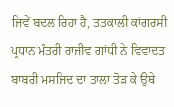ਜਿਵੇਂ ਬਦਲ ਰਿਹਾ ਹੈ, ਤਤਕਾਲੀ ਕਾਂਗਰਸੀ ਪ੍ਰਧਾਨ ਮੰਤਰੀ ਰਾਜੀਵ ਗਾਂਧੀ ਨੇ ਵਿਵਾਦਤ ਬਾਬਰੀ ਮਸਜਿਦ ਦਾ ਤਾਲਾ ਤੋੜ ਕੇ ਉਥੇ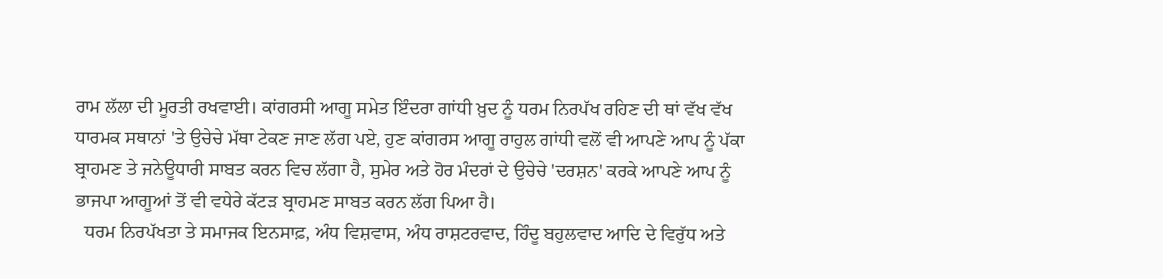ਰਾਮ ਲੱਲਾ ਦੀ ਮੂਰਤੀ ਰਖਵਾਈ। ਕਾਂਗਰਸੀ ਆਗੂ ਸਮੇਤ ਇੰਦਰਾ ਗਾਂਧੀ ਖ਼ੁਦ ਨੂੰ ਧਰਮ ਨਿਰਪੱਖ ਰਹਿਣ ਦੀ ਥਾਂ ਵੱਖ ਵੱਖ ਧਾਰਮਕ ਸਥਾਨਾਂ 'ਤੇ ਉਚੇਚੇ ਮੱਥਾ ਟੇਕਣ ਜਾਣ ਲੱਗ ਪਏ, ਹੁਣ ਕਾਂਗਰਸ ਆਗੂ ਰਾਹੁਲ ਗਾਂਧੀ ਵਲੋਂ ਵੀ ਆਪਣੇ ਆਪ ਨੂੰ ਪੱਕਾ ਬ੍ਰਾਹਮਣ ਤੇ ਜਨੇਊਧਾਰੀ ਸਾਬਤ ਕਰਨ ਵਿਚ ਲੱਗਾ ਹੈ, ਸੁਮੇਰ ਅਤੇ ਹੋਰ ਮੰਦਰਾਂ ਦੇ ਉਚੇਚੇ 'ਦਰਸ਼ਨ' ਕਰਕੇ ਆਪਣੇ ਆਪ ਨੂੰ ਭਾਜਪਾ ਆਗੂਆਂ ਤੋਂ ਵੀ ਵਧੇਰੇ ਕੱਟੜ ਬ੍ਰਾਹਮਣ ਸਾਬਤ ਕਰਨ ਲੱਗ ਪਿਆ ਹੈ।
  ਧਰਮ ਨਿਰਪੱਖਤਾ ਤੇ ਸਮਾਜਕ ਇਨਸਾਫ਼, ਅੰਧ ਵਿਸ਼ਵਾਸ, ਅੰਧ ਰਾਸ਼ਟਰਵਾਦ, ਹਿੰਦੂ ਬਹੁਲਵਾਦ ਆਦਿ ਦੇ ਵਿਰੁੱਧ ਅਤੇ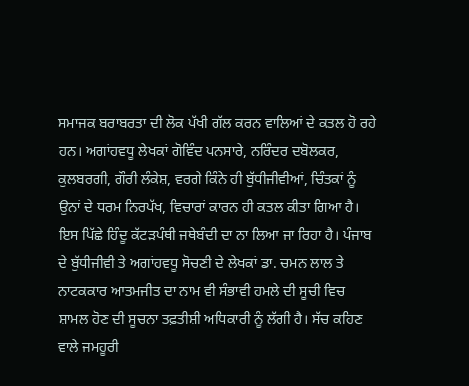ਸਮਾਜਕ ਬਰਾਬਰਤਾ ਦੀ ਲੋਕ ਪੱਖੀ ਗੱਲ ਕਰਨ ਵਾਲਿਆਂ ਦੇ ਕਤਲ ਹੋ ਰਹੇ ਹਨ। ਅਗਾਂਹਵਧੂ ਲੇਖਕਾਂ ਗੋਵਿੰਦ ਪਨਸਾਰੇ, ਨਰਿੰਦਰ ਦਬੋਲਕਰ, ਕੁਲਬਰਗੀ, ਗੌਰੀ ਲੰਕੇਸ਼, ਵਰਗੇ ਕਿੰਨੇ ਹੀ ਬੁੱਧੀਜੀਵੀਆਂ, ਚਿੰਤਕਾਂ ਨੂੰ ਉਨਾਂ ਦੇ ਧਰਮ ਨਿਰਪੱਖ, ਵਿਚਾਰਾਂ ਕਾਰਨ ਹੀ ਕਤਲ ਕੀਤਾ ਗਿਆ ਹੈ। ਇਸ ਪਿੱਛੇ ਹਿੰਦੂ ਕੱਟੜਪੰਥੀ ਜਥੇਬੰਦੀ ਦਾ ਨਾ ਲਿਆ ਜਾ ਰਿਹਾ ਹੈ। ਪੰਜਾਬ ਦੇ ਬੁੱਧੀਜੀਵੀ ਤੇ ਅਗਾਂਹਵਧੂ ਸੋਚਣੀ ਦੇ ਲੇਖਕਾਂ ਡਾ. ਚਮਨ ਲਾਲ ਤੇ ਨਾਟਕਕਾਰ ਆਤਮਜੀਤ ਦਾ ਨਾਮ ਵੀ ਸੰਭਾਵੀ ਹਮਲੇ ਦੀ ਸੂਚੀ ਵਿਚ ਸ਼ਾਮਲ ਹੋਣ ਦੀ ਸੂਚਨਾ ਤਫ਼ਤੀਸ਼ੀ ਅਧਿਕਾਰੀ ਨੂੰ ਲੱਗੀ ਹੈ। ਸੱਚ ਕਹਿਣ ਵਾਲੇ ਜਮਹੂਰੀ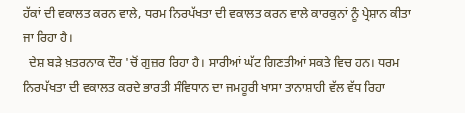ਹੱਕਾਂ ਦੀ ਵਕਾਲਤ ਕਰਨ ਵਾਲੇ, ਧਰਮ ਨਿਰਪੱਖਤਾ ਦੀ ਵਕਾਲਤ ਕਰਨ ਵਾਲੇ ਕਾਰਕੁਨਾਂ ਨੂੰ ਪ੍ਰੇਸ਼ਾਨ ਕੀਤਾ ਜਾ ਰਿਹਾ ਹੈ।
  ਦੇਸ਼ ਬੜੇ ਖ਼ਤਰਨਾਕ ਦੌਰ 'ਚੋਂ ਗੁਜ਼ਰ ਰਿਹਾ ਹੈ। ਸਾਰੀਆਂ ਘੱਟ ਗਿਣਤੀਆਂ ਸਕਤੇ ਵਿਚ ਹਨ। ਧਰਮ ਨਿਰਪੱਖਤਾ ਦੀ ਵਕਾਲਤ ਕਰਦੇ ਭਾਰਤੀ ਸੰਵਿਧਾਨ ਦਾ ਜਮਹੂਰੀ ਖਾਸਾ ਤਾਨਾਸ਼ਾਹੀ ਵੱਲ ਵੱਧ ਰਿਹਾ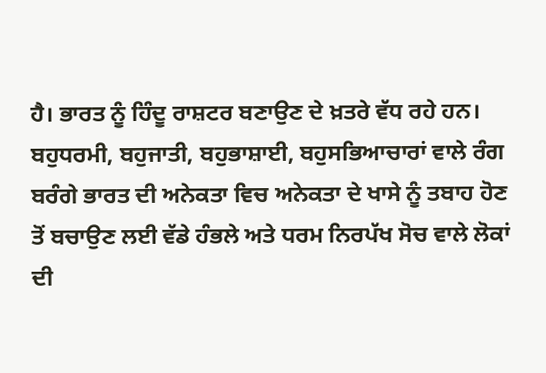ਹੈ। ਭਾਰਤ ਨੂੰ ਹਿੰਦੂ ਰਾਸ਼ਟਰ ਬਣਾਉਣ ਦੇ ਖ਼ਤਰੇ ਵੱਧ ਰਹੇ ਹਨ। ਬਹੁਧਰਮੀ, ਬਹੁਜਾਤੀ, ਬਹੁਭਾਸ਼ਾਈ, ਬਹੁਸਭਿਆਚਾਰਾਂ ਵਾਲੇ ਰੰਗ ਬਰੰਗੇ ਭਾਰਤ ਦੀ ਅਨੇਕਤਾ ਵਿਚ ਅਨੇਕਤਾ ਦੇ ਖਾਸੇ ਨੂੰ ਤਬਾਹ ਹੋਣ ਤੋਂ ਬਚਾਉਣ ਲਈ ਵੱਡੇ ਹੰਭਲੇ ਅਤੇ ਧਰਮ ਨਿਰਪੱਖ ਸੋਚ ਵਾਲੇ ਲੋਕਾਂ ਦੀ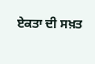ਏਕਤਾ ਦੀ ਸਖ਼ਤ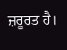ਜ਼ਰੂਰਤ ਹੈ।